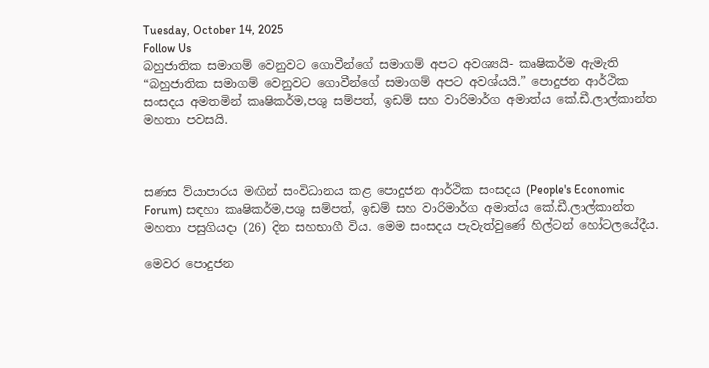Tuesday, October 14, 2025
Follow Us
බහුජාතික සමාගම් වෙනුවට ගොවීන්ගේ සමාගම් අපට අවශ්‍යයි- කෘෂිකර්ම ඇමැති
“බහුජාතික සමාගම් වෙනුවට ගොවීන්ගේ සමාගම් අපට අවශ්යයි.” පොදුජන ආර්ථික සංසදය අමතමින් කෘෂිකර්ම,පශු සම්පත්, ඉඩම් සහ වාරිමාර්ග අමාත්ය කේ.ඩී.ලාල්කාන්ත මහතා පවසයි.



සණස ව්යාපාරය මඟින් සංවිධානය කළ පොදුජන ආර්ථික සංසදය (People's Economic Forum) සඳහා කෘෂිකර්ම,පශු සම්පත්, ඉඩම් සහ වාරිමාර්ග අමාත්ය කේ.ඩී.ලාල්කාන්ත මහතා පසුගියදා (26) දින සහභාගී විය. මෙම සංසදය පැවැත්වුණේ හිල්ටන් හෝටලයේදීය.

මෙවර පොදුජන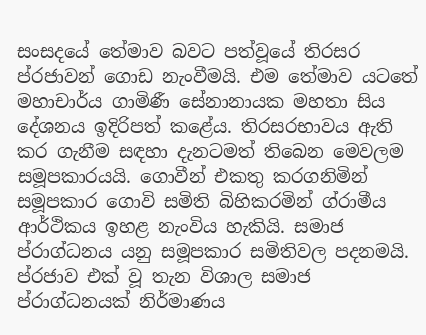සංසදයේ තේමාව බවට පත්වූයේ තිරසර ප්රජාවන් ගොඩ නැංවීමයි. එම තේමාව යටතේ මහාචාර්ය ගාමිණී සේනානායක මහතා සිය දේශනය ඉදිරිපත් කළේය. තිරසරභාවය ඇති කර ගැනීම සඳහා දැනටමත් තිබෙන මෙවලම සමූපකාරයයි. ගොවීන් එකතු කරගනිමින් සමූපකාර ගොවි සමිති බිහිකරමින් ග්රාමීය ආර්ථිකය ඉහළ නැංවිය හැකියි. සමාජ ප්රාග්ධනය යනු සමූපකාර සමිතිවල පදනමයි. ප්රජාව එක් වූ තැන විශාල සමාජ ප්රාග්ධනයක් නිර්මාණය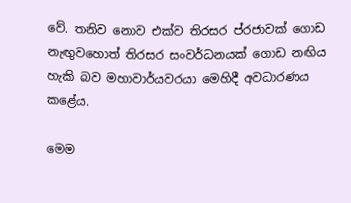වේ. තනිව නොව එක්ව තිරසර ප්රජාවක් ගොඩ නැඟුවහොත් තිරසර සංවර්ධනයක් ගොඩ නඟිය හැකි බව මහාවාර්යවරයා මෙහිදී අවධාරණය කළේය.

මෙම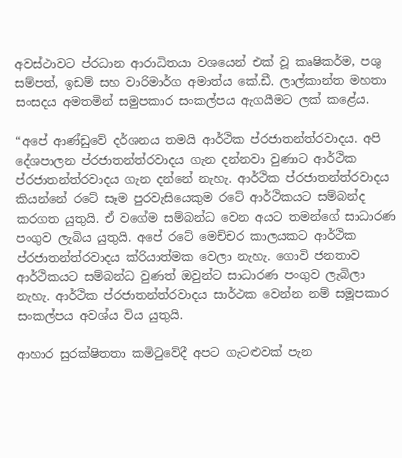අවස්ථාවට ප්රධාන ආරාධිතයා වශයෙන් එක් වූ කෘෂිකර්ම, පශු සම්පත්, ඉඩම් සහ වාරිමාර්ග අමාත්ය කේ.ඩී. ලාල්කාන්ත මහතා සංසදය අමතමින් සමුපකාර සංකල්පය ඇගයීමට ලක් කළේය.

“අපේ ආණ්ඩුවේ දර්ශනය තමයි ආර්ථික ප්රජාතන්ත්රවාදය. අපි දේශපාලන ප්රජාතන්ත්රවාදය ගැන දන්නවා වුණාට ආර්ථික ප්රජාතන්ත්රවාදය ගැන දන්නේ නැහැ. ආර්ථික ප්රජාතන්ත්රවාදය කියන්නේ රටේ සෑම පුරවැසියෙකුම රටේ ආර්ථිකයට සම්බන්ද කරගත යුතුයි. ඒ වගේම සම්බන්ධ වෙන අයට තමන්ගේ සාධාරණ පංගුව ලැබිය යුතුයි. අපේ රටේ මෙච්චර කාලයකට ආර්ථික ප්රජාතන්ත්රවාදය ක්රියාත්මක වෙලා නැහැ. ගොවි ජනතාව ආර්ථිකයට සම්බන්ධ වුණත් ඔවුන්ට සාධාරණ පංගුව ලැබිලා නැහැ. ආර්ථික ප්රජාතන්ත්රවාදය සාර්ථක වෙන්න නම් සමූපකාර සංකල්පය අවශ්ය විය යුතුයි.

ආහාර සුරක්ෂිතතා කමිටුවේදී අපට ගැටළුවක් පැන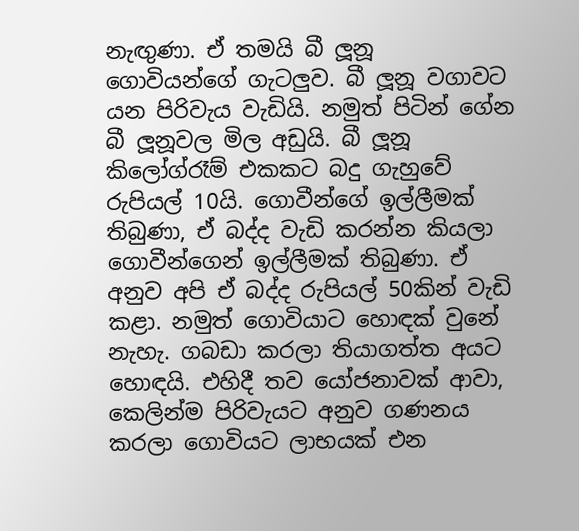නැඟුණා. ඒ තමයි බී ලූනූ ගොවියන්ගේ ගැටලුව. බී ලූනූ වගාවට යන පිරිවැය වැඩියි. නමුත් පිටින් ගේන බී ලූනූවල මිල අඩුයි. බී ලූනූ කිලෝග්රෑම් එකකට බදු ගැහුවේ රුපියල් 10යි. ගොවීන්ගේ ඉල්ලීමක් තිබුණා, ඒ බද්ද වැඩි කරන්න කියලා ගොවීන්ගෙන් ඉල්ලීමක් තිබුණා. ඒ අනුව අපි ඒ බද්ද රුපියල් 50කින් වැඩි කළා. නමුත් ගොවියාට හොඳක් වුනේ නැහැ. ගබඩා කරලා තියාගත්ත අයට හොඳයි. එහිදී තව යෝජනාවක් ආවා, කෙලින්ම පිරිවැයට අනුව ගණනය කරලා ගොවියට ලාභයක් එන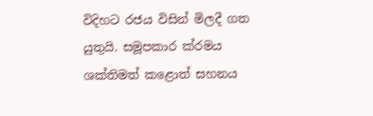විදිහට රජය විසින් මිලදී ගත යුතුයි. සමූපකාර ක්රමය ශක්තිමත් කළොත් සහනය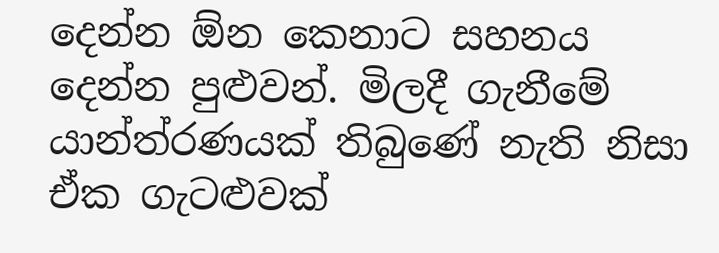දෙන්න ඕන කෙනාට සහනය දෙන්න පුළුවන්. මිලදී ගැනීමේ යාන්ත්රණයක් තිබුණේ නැති නිසා ඒක ගැටළුවක්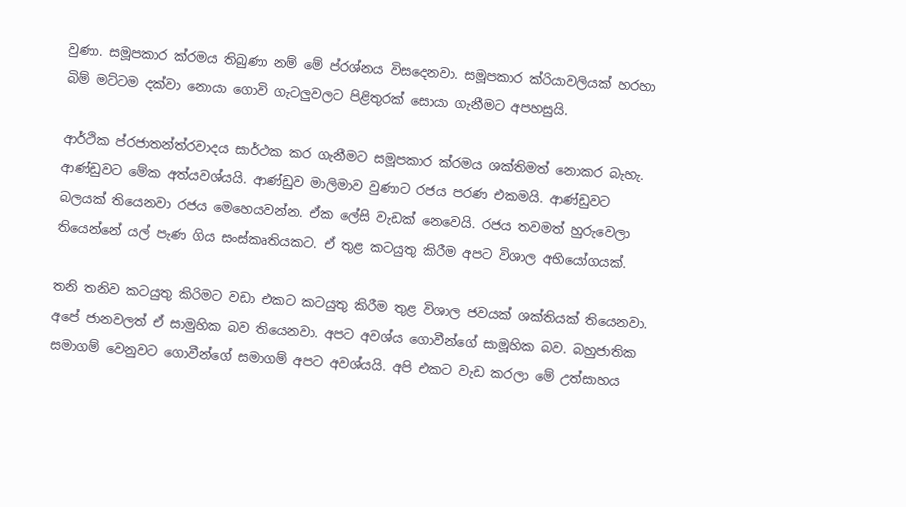වුණා. සමූපකාර ක්රමය තිබුණා නම් මේ ප්රශ්නය විසදෙනවා. සමූපකාර ක්රියාවලියක් හරහා බිම් මට්ටම දක්වා නොයා ගොවි ගැටලුවලට පිළිතුරක් සොයා ගැනීමට අපහසුයි.

ආර්ථික ප්රජාතන්ත්රවාදය සාර්ථක කර ගැනීමට සමූපකාර ක්රමය ශක්තිමත් නොකර බැහැ. ආණ්ඩුවට මේක අත්යවශ්යයි. ආණ්ඩුව මාලිමාව වුණාට රජය පරණ එකමයි. ආණ්ඩුවට බලයක් තියෙනවා රජය මෙහෙයවන්න. ඒක ලේසි වැඩක් නෙවෙයි. රජය තවමත් හුරුවෙලා තියෙන්නේ යල් පැණ ගිය සංස්කෘතියකට. ඒ තුළ කටයුතු කිරීම අපට විශාල අභියෝගයක්.

තනි තනිව කටයුතු කිරිමට වඩා එකට කටයුතු කිරීම තුළ විශාල ජවයක් ශක්තියක් තියෙනවා. අපේ ජානවලත් ඒ සාමුහික බව තියෙනවා. අපට අවශ්ය ගොවීන්ගේ සාමූහික බව. බහුජාතික සමාගම් වෙනුවට ගොවීන්ගේ සමාගම් අපට අවශ්යයි. අපි එකට වැඩ කරලා මේ උත්සාහය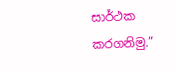සාර්ථක කරගනිමු.”